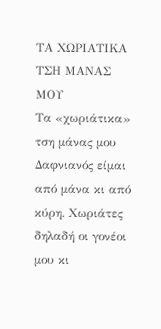ΤΑ ΧΩΡΙΑΤΙΚΑ ΤΣΗ ΜΑΝΑΣ ΜΟΥ
Τα «χωριάτικα» τση μάνας μου
Δαφνιανός είμαι από μάνα κι από κύρη. Χωριάτες δηλαδή οι γονέοι μου κι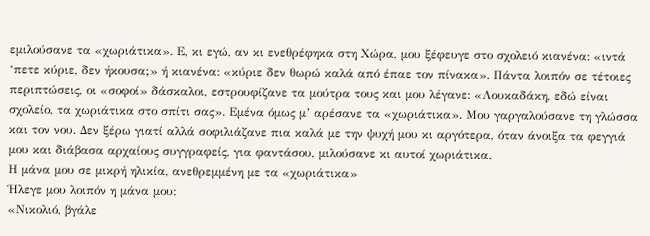εμιλούσανε τα «χωριάτικα». Ε, κι εγώ, αν κι ενεθρέφηκα στη Χώρα, μου ξέφευγε στο σχολειό κιανένα: «ιντά ‘πετε κύριε, δεν ήκουσα;» ή κιανένα: «κύριε δεν θωρώ καλά από έπαε τον πίνακα». Πάντα λοιπόν σε τέτοιες περιπτώσεις, οι «σοφοί» δάσκαλοι, εστρουφίζανε τα μούτρα τους και μου λέγανε: «Λουκαδάκη, εδώ είναι σχολείο, τα χωριάτικα στο σπίτι σας». Εμένα όμως μ’ αρέσανε τα «χωριάτικα». Μου γαργαλούσανε τη γλώσσα και τον νου. Δεν ξέρω γιατί αλλά σοφιλιάζανε πια καλά με την ψυχή μου κι αργότερα, όταν άνοιξα τα φεγγιά μου και διάβασα αρχαίους συγγραφείς, για φαντάσου, μιλούσανε κι αυτοί χωριάτικα.
Η μάνα μου σε μικρή ηλικία, ανεθρεμμένη με τα «χωριάτικα»
Ήλεγε μου λοιπόν η μάνα μου:
«Νικολιό, βγάλε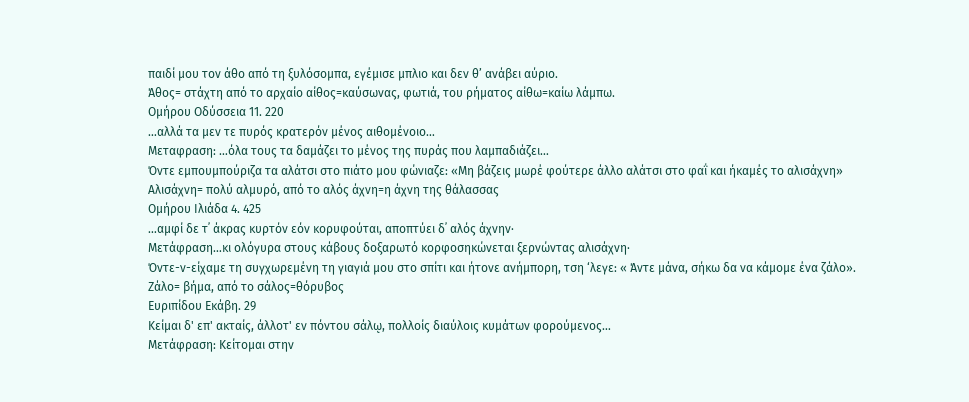παιδί μου τον άθο από τη ξυλόσομπα, εγέμισε μπλιο και δεν θ’ ανάβει αύριο.
Άθος= στάχτη από το αρχαίο αίθος=καύσωνας, φωτιά, του ρήματος αίθω=καίω λάμπω.
Ομήρου Οδύσσεια 11. 220
…αλλά τα μεν τε πυρός κρατερόν μένος αιθομένοιο…
Μεταφραση: …όλα τους τα δαμάζει το μένος της πυράς που λαμπαδιάζει…
Όντε εμπουμπούριζα τα αλάτσι στο πιάτο μου φώνιαζε: «Μη βάζεις μωρέ φούτερε άλλο αλάτσι στο φαΐ και ήκαμές το αλισάχνη»
Αλισάχνη= πολύ αλμυρό, από το αλός άχνη=η άχνη της θάλασσας
Ομήρου Ιλιάδα 4. 425
…αμφί δε τ᾽ άκρας κυρτόν εόν κορυφούται, αποπτύει δ᾽ αλός άχνην·
Μετάφραση…κι ολόγυρα στους κάβους δοξαρωτό κορφοσηκώνεται ξερνώντας αλισάχνη·
Όντε-ν-είχαμε τη συγχωρεμένη τη γιαγιά μου στο σπίτι και ήτονε ανήμπορη, τση ‘λεγε: « Άντε μάνα, σήκω δα να κάμομε ένα ζάλο».
Ζάλο= βήμα, από το σάλος=θόρυβος
Ευριπίδου Εκάβη. 29
Κείμαι δ' επ' ακταίς, άλλοτ' εν πόντου σάλῳ, πολλοίς διαύλοις κυμάτων φορούμενος…
Μετάφραση: Κείτομαι στην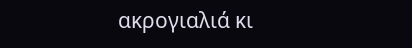ακρογιαλιά κι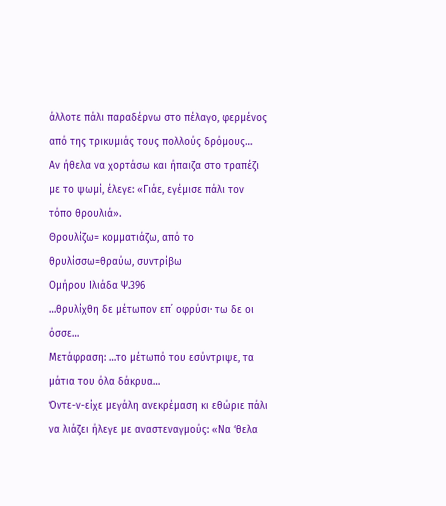άλλοτε πάλι παραδέρνω στο πέλαγο, φερμένος από της τρικυμιάς τους πολλούς δρόμους…
Αν ήθελα να χορτάσω και ήπαιζα στο τραπέζι με το ψωμί, έλεγε: «Γιάε, εγέμισε πάλι τον τόπο θρουλιά».
Θρουλίζω= κομματιάζω, από το θρυλίσσω=θραύω, συντρίβω
Ομήρου Ιλιάδα Ψ.396
…θρυλίχθη δε μέτωπον επ᾽ οφρύσι· τω δε οι όσσε…
Μετάφραση: …το μέτωπό του εσύντριψε, τα μάτια του όλα δάκρυα…
Όντε-ν-είχε μεγάλη ανεκρέμαση κι εθώριε πάλι να λιάζει ήλεγε με αναστεναγμούς: «Να ‘θελα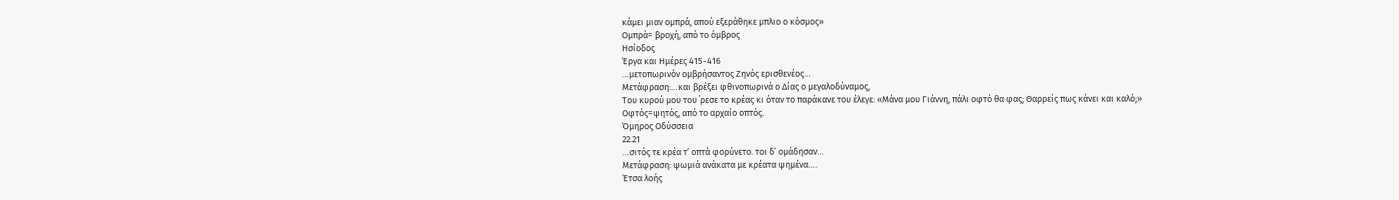κάμει μιαν ομπρά, απού εξεράθηκε μπλιο ο κόσμος»
Ομπρά= βροχή, από το όμβρος
Ησίοδος
Έργα και Ημέρες 415-416
…μετοπωρινόν ομβρήσαντος Ζηνός ερισθενέος…
Μετάφραση:…και βρέξει φθινοπωρινά ο Δίας ο μεγαλοδύναμος,
Του κυρού μου του ΄ρεσε το κρέας κι όταν το παράκανε του έλεγε: «Μάνα μου Γιάννη, πάλι οφτό θα φας; Θαρρείς πως κάνει και καλό;»
Οφτός=ψητός, από το αρχαίο οπτός.
Όμηρος Οδύσσεια
22.21
…σιτός τε κρέα τ’ οπτά φορύνετο. τοι δ’ ομάδησαν…
Μετάφραση: ψωμιά ανάκατα με κρέατα ψημένα….
Έτσα λοής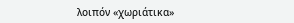λοιπόν «χωριάτικα»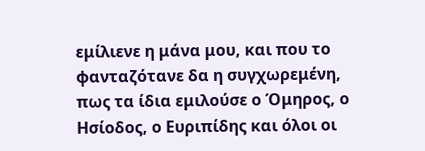εμίλιενε η μάνα μου, και που το φανταζότανε δα η συγχωρεμένη, πως τα ίδια εμιλούσε ο Όμηρος, ο Ησίοδος, ο Ευριπίδης και όλοι οι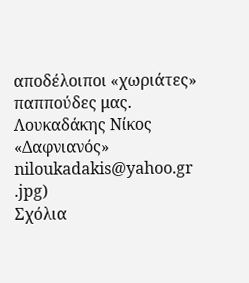αποδέλοιποι «χωριάτες» παππούδες μας.
Λουκαδάκης Νίκος
«Δαφνιανός»
niloukadakis@yahoo.gr
.jpg)
Σχόλια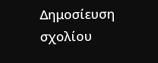Δημοσίευση σχολίου